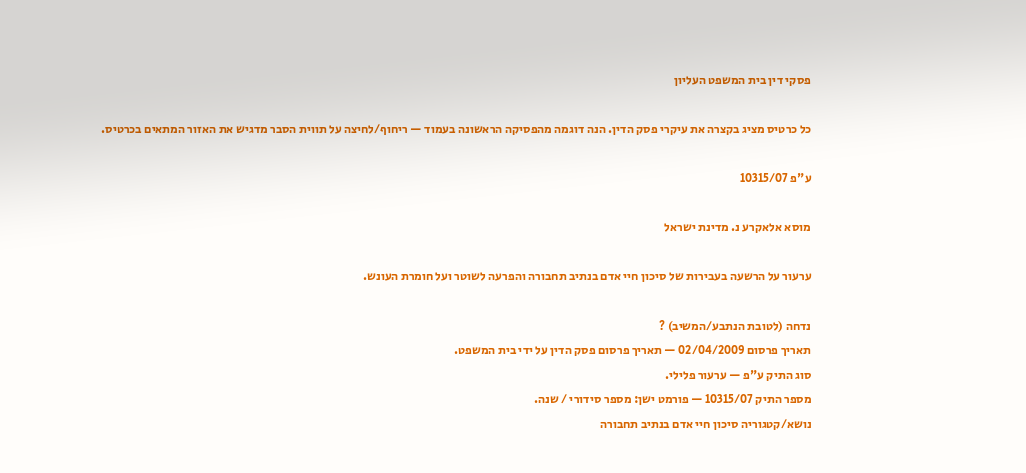פסקי דין בית המשפט העליון

כל כרטיס מציג בקצרה את עיקרי פסק הדין. הנה דוגמה מהפסיקה הראשונה בעמוד — ריחוף/לחיצה על תווית הסבר מדגיש את האזור המתאים בכרטיס.

ע"פ 10315/07

מוסא אלאקרע נ. מדינת ישראל

ערעור על הרשעה בעבירות של סיכון חיי אדם בנתיב תחבורה והפרעה לשוטר ועל חומרת העונש.

נדחה (לטובת הנתבע/המשיב) ?
תאריך פרסום 02/04/2009 — תאריך פרסום פסק הדין על ידי בית המשפט.
סוג התיק ע"פ — ערעור פלילי.
מספר התיק 10315/07 — פורמט ישן: מספר סידורי / שנה.
נושא/קטגוריה סיכון חיי אדם בנתיב תחבורה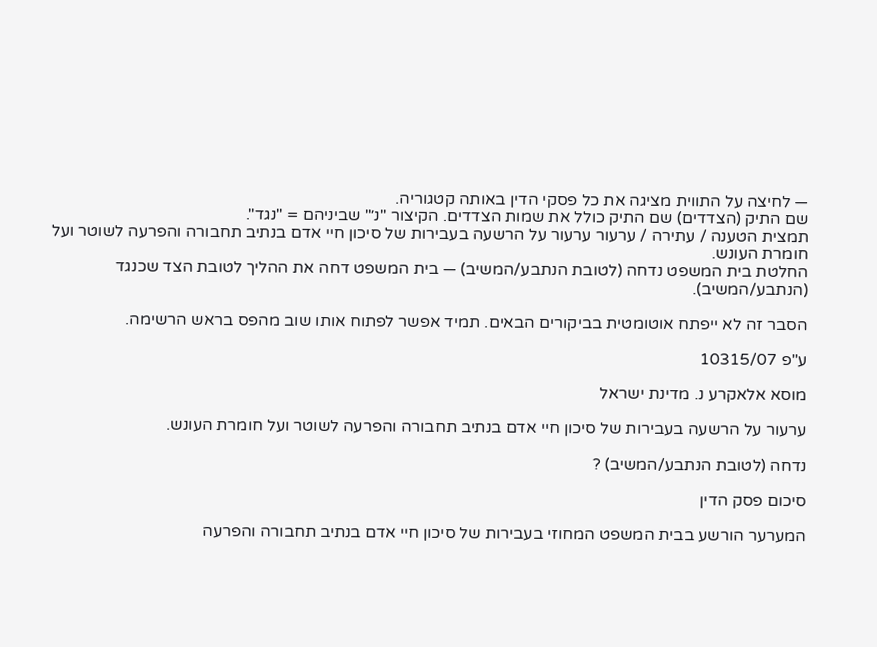— לחיצה על התווית מציגה את כל פסקי הדין באותה קטגוריה.
שם התיק (הצדדים) שם התיק כולל את שמות הצדדים. הקיצור "נ׳" שביניהם = "נגד".
תמצית הטענה / עתירה / ערעור ערעור על הרשעה בעבירות של סיכון חיי אדם בנתיב תחבורה והפרעה לשוטר ועל חומרת העונש.
החלטת בית המשפט נדחה (לטובת הנתבע/המשיב) — בית המשפט דחה את ההליך לטובת הצד שכנגד (הנתבע/המשיב).

הסבר זה לא ייפתח אוטומטית בביקורים הבאים. תמיד אפשר לפתוח אותו שוב מהפס בראש הרשימה.

ע"פ 10315/07

מוסא אלאקרע נ. מדינת ישראל

ערעור על הרשעה בעבירות של סיכון חיי אדם בנתיב תחבורה והפרעה לשוטר ועל חומרת העונש.

נדחה (לטובת הנתבע/המשיב) ?

סיכום פסק הדין

המערער הורשע בבית המשפט המחוזי בעבירות של סיכון חיי אדם בנתיב תחבורה והפרעה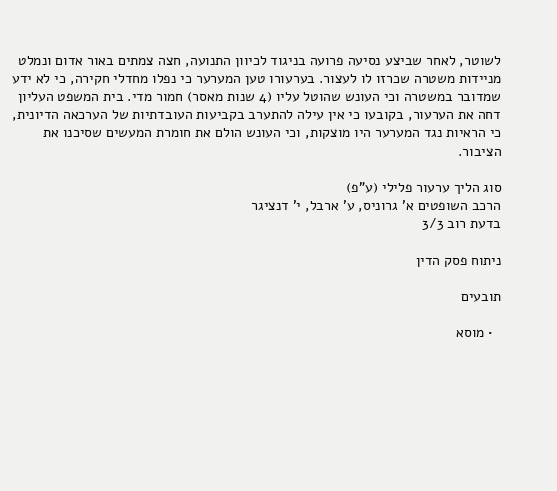לשוטר, לאחר שביצע נסיעה פרועה בניגוד לכיוון התנועה, חצה צמתים באור אדום ונמלט מניידות משטרה שכרזו לו לעצור. בערעורו טען המערער כי נפלו מחדלי חקירה, כי לא ידע שמדובר במשטרה וכי העונש שהוטל עליו (4 שנות מאסר) חמור מדי. בית המשפט העליון דחה את הערעור, בקובעו כי אין עילה להתערב בקביעות העובדתיות של הערכאה הדיונית, כי הראיות נגד המערער היו מוצקות, וכי העונש הולם את חומרת המעשים שסיכנו את הציבור.

סוג הליך ערעור פלילי (ע"פ)
הרכב השופטים א' גרוניס, ע' ארבל, י' דנציגר
בדעת רוב 3/3

ניתוח פסק הדין

תובעים

  • מוסא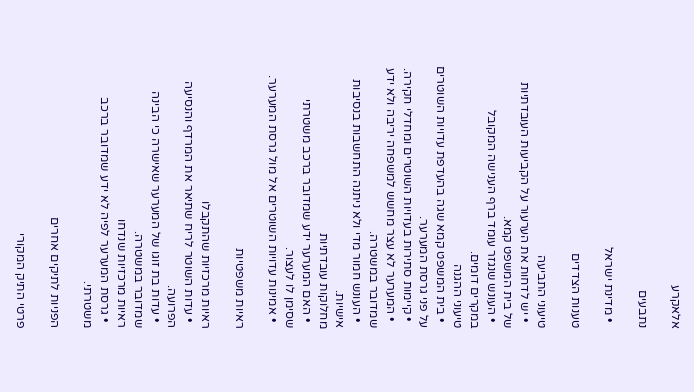אלאקרע

נתבעים

  • מדינת ישראל

טענות הצדדים

טיעוני התביעה
  • יש לדחות את הערעור על הקביעות העובדתיות של בית המשפט קמא.
  • העונש שנגזר עומד ברף הענישה המקובל במקרים דומים.
טיעוני ההגנה
  • בית המשפט קמא שגה בהעדפת עדויות השוטרים על פני גרסת המערער.
  • קיימות סתירות בעדויות השוטרים ומחדלי חקירה.
  • המערער לא עצר מחשש למשפחה יריבה ולא ידע שמדובר במשטרה.
  • העונש חמור מדי ולא ניתנה התחשבות בנסיבות אישיות.
מחלוקות עובדתיות
  • האם המערער ידע שמדובר ברכב משטרתי שסימן לו לעצור.
  • אמינות עדויות השוטרים אל מול גרסת המערער.

ראיות משפטיות

ראיות מרכזיות שהתקבלו
  • עדות השוטר לריח שתיאר את המרדף והנסיעה הפרועה.
  • עדות בת זוגו של המערער שאישרה כי הבינה שמדובר במשטרה.
ראיות מרכזיות שנדחו
  • גרסת המערער לפיה לא ידע שמדובר ברכב משטרתי.

הפניות לתיקים אחרים

פרטי התיק המקורי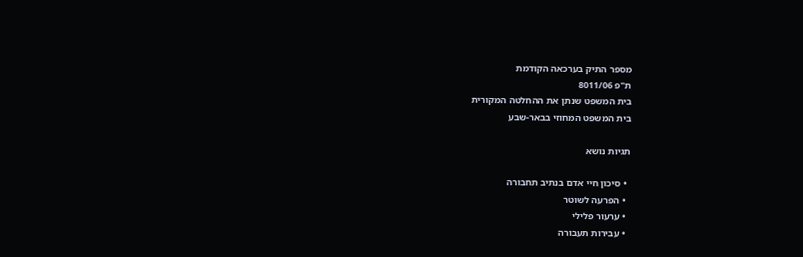מספר התיק בערכאה הקודמת
ת"פ 8011/06
בית המשפט שנתן את ההחלטה המקורית
בית המשפט המחוזי בבאר-שבע

תגיות נושא

  • סיכון חיי אדם בנתיב תחבורה
  • הפרעה לשוטר
  • ערעור פלילי
  • עבירות תעבורה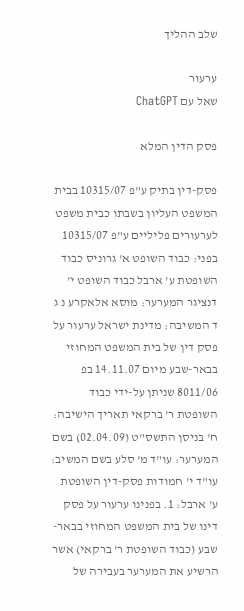שלב ההליך

ערעור
שאל עם ChatGPT

פסק הדין המלא

פסק-דין בתיק ע"פ 10315/07 בבית המשפט העליון בשבתו כבית משפט לערעורים פליליים ע"פ 10315/07 בפני: כבוד השופט א' גרוניס כבוד השופטת ע' ארבל כבוד השופט י' דנציגר המערער: מוסא אלאקרע נ ג ד המשיבה: מדינת ישראל ערעור על פסק דין של בית המשפט המחוזי בבאר-שבע מיום 14.11.07 בפ 8011/06 שניתן על-ידי כבוד השופטת ר' ברקאי תאריך הישיבה: ח' בניסן התשס"ט (02.04.09) בשם המערער: עו"ד מ' סלע בשם המשיב: עו"ד י' חמודות פסק-דין השופטת ע' ארבל: 1. בפנינו ערעור על פסק דינו של בית המשפט המחוזי בבאר-שבע (כבוד השופטת ר' ברקאי) אשר הרשיע את המערער בעבירה של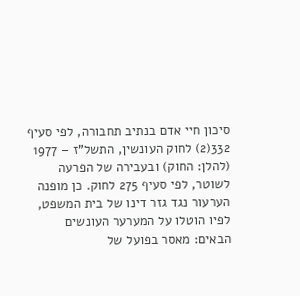סיכון חיי אדם בנתיב תחבורה, לפי סעיף 332(2) לחוק העונשין, התשל"ז – 1977 (להלן: החוק) ובעבירה של הפרעה לשוטר, לפי סעיף 275 לחוק. כן מופנה הערעור נגד גזר דינו של בית המשפט, לפיו הוטלו על המערער העונשים הבאים: מאסר בפועל של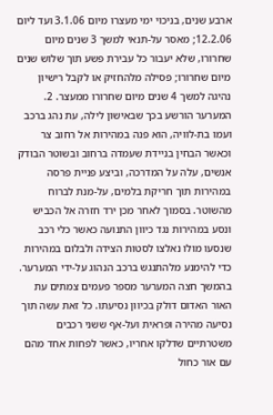ארבע שנים, בניכוי ימי מעצרו מיום 3.1.06 ועד ליום 12.2.06; מאסר על-תנאי למשך 3 שנים מיום שחרורו, שלא יעבור כל עבירת פשע תוך שלוש שנים מיום שחרורו; פסילה מלהחזיק או לקבל רישיון נהיגה למשך 4 שנים מיום שחרורו ממעצר. 2. המערער הורשע בכך שבאישון לילה, עת נהג ברכב ועמו בת-לוויה, הוא פנה במהירות אל רחוב צר וכאשר הבחין בניידת שעמדה ברחוב ובשוטר הבודק אנשים, עלה על המדרכה, וביצע פניית פרסה במהירות תוך חריקת בלמים, על-מנת לברוח מהשוטר. בסמוך לאחר מכן ירד חזרה אל הכביש ונסע במהירות נגד כיוון התנועה כאשר כלי רכב שנסעו מולו נאלצו לסטות הצידה ולבלום במהירות כדי להימנע מלהתנגש ברכב הנהוג על-ידי המערער. בהמשך חצה המערער מספר פעמים צמתים עת האור האדום דולק בכיוון נסיעתו. כל זאת עשה תוך נסיעה מהירה ופראית ועל-אף ששני רכבים משטרתיים שדלקו אחריו, כאשר לפחות אחד מהם עם אור כחול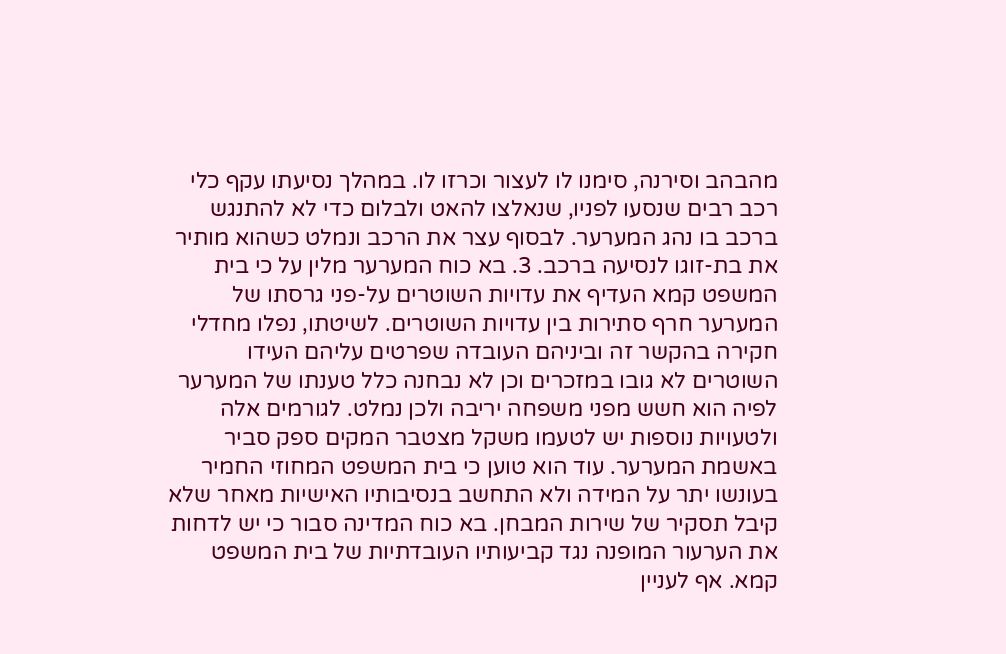מהבהב וסירנה, סימנו לו לעצור וכרזו לו. במהלך נסיעתו עקף כלי רכב רבים שנסעו לפניו, שנאלצו להאט ולבלום כדי לא להתנגש ברכב בו נהג המערער. לבסוף עצר את הרכב ונמלט כשהוא מותיר את בת-זוגו לנסיעה ברכב. 3. בא כוח המערער מלין על כי בית המשפט קמא העדיף את עדויות השוטרים על-פני גרסתו של המערער חרף סתירות בין עדויות השוטרים. לשיטתו, נפלו מחדלי חקירה בהקשר זה וביניהם העובדה שפרטים עליהם העידו השוטרים לא גובו במזכרים וכן לא נבחנה כלל טענתו של המערער לפיה הוא חשש מפני משפחה יריבה ולכן נמלט. לגורמים אלה ולטעויות נוספות יש לטעמו משקל מצטבר המקים ספק סביר באשמת המערער. עוד הוא טוען כי בית המשפט המחוזי החמיר בעונשו יתר על המידה ולא התחשב בנסיבותיו האישיות מאחר שלא קיבל תסקיר של שירות המבחן. בא כוח המדינה סבור כי יש לדחות את הערעור המופנה נגד קביעותיו העובדתיות של בית המשפט קמא. אף לעניין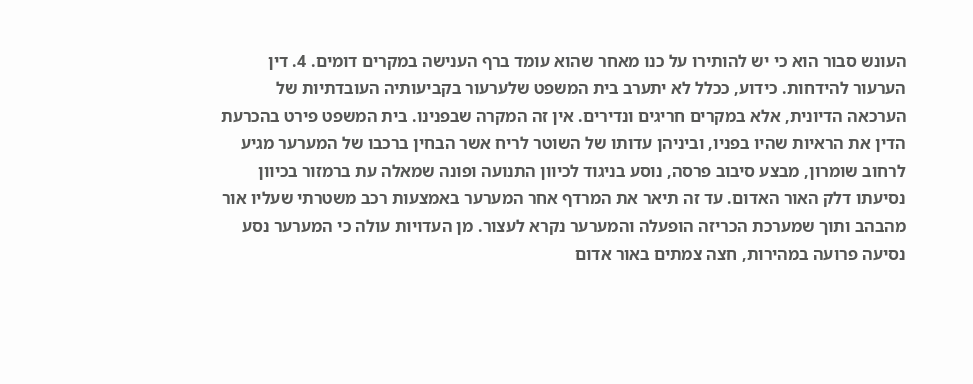העונש סבור הוא כי יש להותירו על כנו מאחר שהוא עומד ברף הענישה במקרים דומים. 4. דין הערעור להידחות. כידוע, ככלל לא יתערב בית המשפט שלערעור בקביעותיה העובדתיות של הערכאה הדיונית, אלא במקרים חריגים ונדירים. אין זה המקרה שבפנינו. בית המשפט פירט בהכרעת הדין את הראיות שהיו בפניו, וביניהן עדותו של השוטר לריח אשר הבחין ברכבו של המערער מגיע לרחוב שומרון, מבצע סיבוב פרסה, נוסע בניגוד לכיוון התנועה ופונה שמאלה עת ברמזור בכיוון נסיעתו דלק האור האדום. עד זה תיאר את המרדף אחר המערער באמצעות רכב משטרתי שעליו אור מהבהב ותוך שמערכת הכריזה הופעלה והמערער נקרא לעצור. מן העדויות עולה כי המערער נסע נסיעה פרועה במהירות, חצה צמתים באור אדום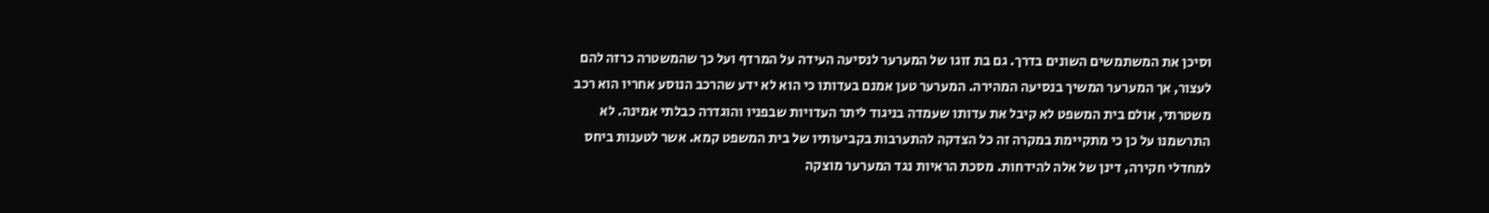וסיכן את המשתמשים השונים בדרך. גם בת זוגו של המערער לנסיעה העידה על המרדף ועל כך שהמשטרה כרזה להם לעצור, אך המערער המשיך בנסיעה המהירה. המערער טען אמנם בעדותו כי הוא לא ידע שהרכב הנוסע אחריו הוא רכב משטרתי, אולם בית המשפט לא קיבל את עדותו שעמדה בניגוד ליתר העדויות שבפניו והוגדרה כבלתי אמינה. לא התרשמנו על כן כי מתקיימת במקרה זה כל הצדקה להתערבות בקביעותיו של בית המשפט קמא. אשר לטענות ביחס למחדלי חקירה, דינן של אלה להידחות. מסכת הראיות נגד המערער מוצקה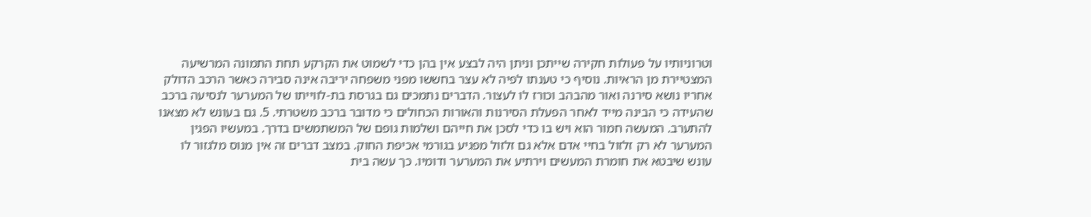וטרוניותיו על פעולות חקירה שייתכן וניתן היה לבצע אין בהן כדי לשמוט את הקרקע תחת התמונה המרשיעה המצטיירת מן הראיות. נוסיף כי טענתו לפיה לא עצר בחששו מפני משפחה יריבה אינה סבירה כאשר הרכב הדולק אחריו נושא סירנה ואור מהבהב וכורז לו לעצור. הדברים נתמכים גם בגרסת בת-לווייתו של המערער לנסיעה ברכב שהעידה כי הבינה מייד לאחר הפעלת הסירנות והאורות הכחולים כי מדובר ברכב משטרתי. 5. גם בעונש לא מצאנו להתערב. המעשה חמור הוא ויש בו כדי לסכן את חייהם ושלמות גופם של המשתמשים בדרך. במעשיו הפגין המערער לא רק זלזול בחיי אדם אלא גם זלזול מפגיע בגורמי אכיפת החוק. במצב דברים זה אין מנוס מלגזור לו עונש שיבטא את חומרת המעשים וירתיע את המערער ודומיו. כך עשה בית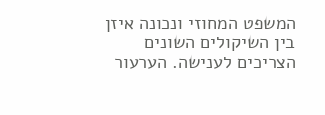המשפט המחוזי ונכונה איזן בין השיקולים השונים הצריכים לענישה. הערעור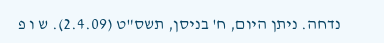נדחה. ניתן היום, ח' בניסן, תשס"ט (2.4.09). ש ו פ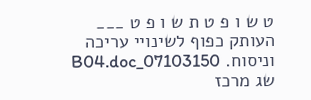ט ש ו פ ט ת ש ו פ ט ___ העותק כפוף לשינויי עריכה וניסוח. 07103150_B04.doc שג מרכז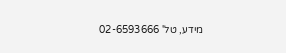מידע, טל' 02-6593666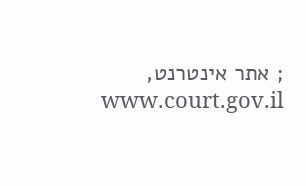; אתר אינטרנט, www.court.gov.il